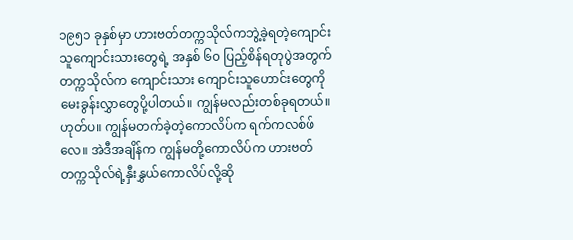၁၉၅၁ ခုနှစ်မှာ ဟားဗတ်တက္ကသိုလ်ကဘွဲ့ခဲ့ရတဲ့ကျောင်းသူကျောင်းသားတွေရဲ့ အနှစ် ၆၀ ပြည့်စိန်ရတုပွဲအတွက် တက္ကသိုလ်က ကျောင်းသား ကျောင်းသူဟောင်းတွေကို မေးခွန်းလွှာတွေပို့ပါတယ်။ ကျွန်မလည်းတစ်ခုရတယ်။ ဟုတ်ပ။ ကျွန်မတက်ခဲ့တဲ့ကောလိပ်က ရက်ကလစ်ဖ်လေ။ အဲဒီအချိန်က ကျွန်မတို့ကောလိပ်က ဟားဗတ်တက္ကသိုလ်ရဲ့နှီးနွှယ်ကောလိပ်လို့ဆို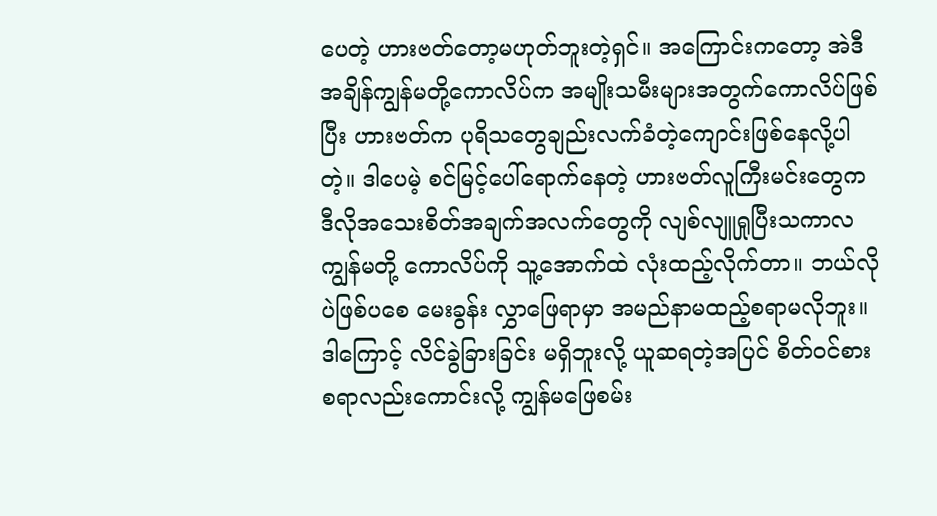ပေတဲ့ ဟားဗတ်တော့မဟုတ်ဘူးတဲ့ရှင်။ အကြောင်းကတော့ အဲဒီအချိန်ကျွန်မတို့ကောလိပ်က အမျိုးသမီးများအတွက်ကောလိပ်ဖြစ်ပြီး ဟားဗတ်က ပုရိသတွေချည်းလက်ခံတဲ့ကျောင်းဖြစ်နေလို့ပါတဲ့။ ဒါပေမဲ့ စင်မြင့်ပေါ်ရောက်နေတဲ့ ဟားဗတ်လူကြီးမင်းတွေက ဒီလိုအသေးစိတ်အချက်အလက်တွေကို လျစ်လျူရှုပြီးသကာလ ကျွန်မတို့ ကောလိပ်ကို သူ့အောက်ထဲ လုံးထည့်လိုက်တာ။ ဘယ်လိုပဲဖြစ်ပစေ မေးခွန်း လွှာဖြေရာမှာ အမည်နာမထည့်စရာမလိုဘူး။ ဒါကြောင့် လိင်ခွဲခြားခြင်း မရှိဘူးလို့ ယူဆရတဲ့အပြင် စိတ်ဝင်စားစရာလည်းကောင်းလို့ ကျွန်မဖြေစမ်း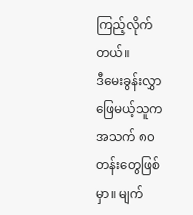ကြည့်လိုက်တယ်။
ဒီမေးခွန်းလွှာဖြေမယ့်သူက အသက် ၈၀ တန်းတွေဖြစ်မှာ။ မျက်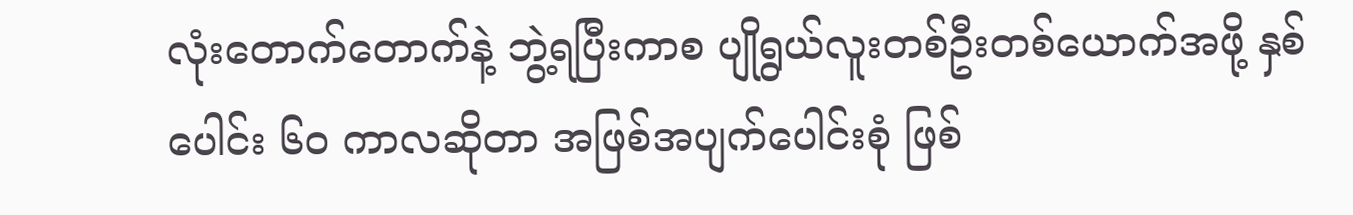လုံးတောက်တောက်နဲ့ ဘွဲ့ရပြီးကာစ ပျိုရွယ်လူးတစ်ဦးတစ်ယောက်အဖို့ နှစ်ပေါင်း ၆၀ ကာလဆိုတာ အဖြစ်အပျက်ပေါင်းစုံ ဖြစ်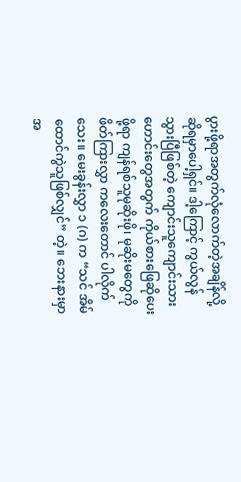ပွားဖို့ရာအတွက်လုံလောက်တဲ့အချိန်လို့ ဆိုရမှာပေါ့ရှင်။ ဒါ့ကြောင့် ကွယ်လွန် သွားပြီဖြစ်တဲ့ ကျောင်းသူကျောင်းသားဟောင်းတွေအတွက် ကိုယ်စားဖြေဆိုပေးဖို့ရာ ကျန်ရစ်သူမုဆိုးဖို၊ မုဆိုးမတွေကို ဖိတ်ကြားလွှာ ကလေးတောင် ပါလိုက်သေး။ မေးခွန်းလွှာ ၁ (ဂ) က “သင် အိမ်ထောင်ကွဲသူဖြစ်လျှင်” တဲ့။ ဘေးနားမှာ အ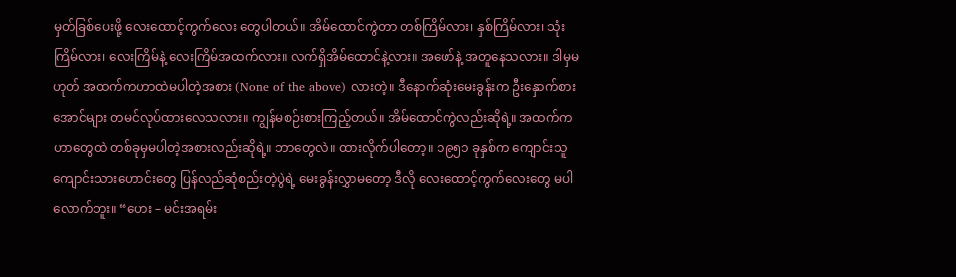မှတ်ခြစ်ပေးဖို့ လေးထောင့်ကွက်လေး တွေပါတယ်။ အိမ်ထောင်ကွဲတာ တစ်ကြိမ်လား၊ နှစ်ကြိမ်လား၊ သုံးကြိမ်လား၊ လေးကြိမ်နဲ့ လေးကြိမ်အထက်လား။ လက်ရှိအိမ်ထောင်နဲ့လား။ အဖော်နဲ့ အတူနေသလား။ ဒါမှမဟုတ် အထက်ကဟာထဲမပါတဲ့အစား (None of the above) လားတဲ့။ ဒီနောက်ဆုံးမေးခွန်းက ဦးနှောက်စားအောင်များ တမင်လုပ်ထားလေသလား။ ကျွန်မစဉ်းစားကြည့်တယ်။ အိမ်ထောင်ကွဲလည်းဆိုရဲ့။ အထက်ကဟာတွေထဲ တစ်ခုမှမပါတဲ့အစားလည်းဆိုရဲ့။ ဘာတွေလဲ။ ထားလိုက်ပါတော့။ ၁၉၅၁ ခုနှစ်က ကျောင်းသူကျောင်းသားဟောင်းတွေ ပြန်လည်ဆုံစည်းတဲ့ပွဲရဲ့ မေးခွန်းလွှာမတော့ ဒီလို လေးထောင့်ကွက်လေးတွေ မပါလောက်ဘူး။ “ဟေး – မင်းအရမ်း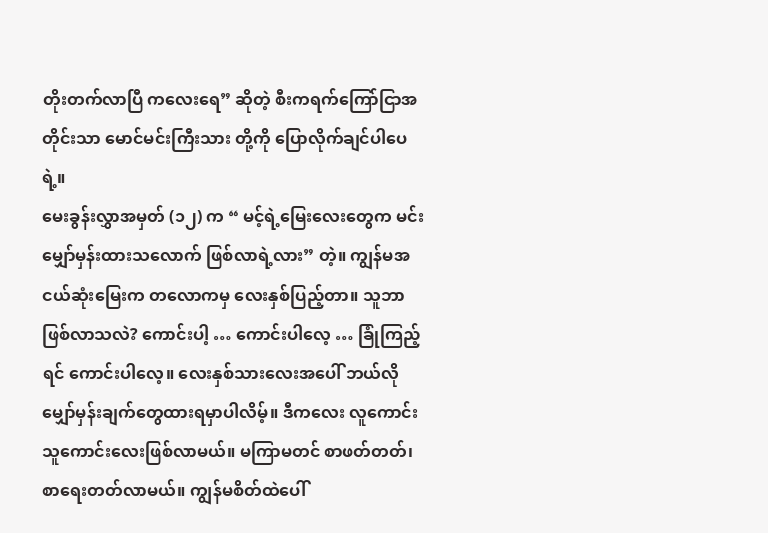တိုးတက်လာပြီ ကလေးရေ” ဆိုတဲ့ စီးကရက်ကြော်ငြာအတိုင်းသာ မောင်မင်းကြီးသား တို့ကို ပြောလိုက်ချင်ပါပေရဲ့။
မေးခွန်းလွှာအမှတ် (၁၂) က “ မင့်ရဲ့မြေးလေးတွေက မင်းမျှော်မှန်းထားသလောက် ဖြစ်လာရဲ့လား” တဲ့။ ကျွန်မအငယ်ဆုံးမြေးက တလောကမှ လေးနှစ်ပြည့်တာ။ သူဘာဖြစ်လာသလဲ? ကောင်းပါ့ … ကောင်းပါလေ့ … ခြုံကြည့်ရင် ကောင်းပါလေ့။ လေးနှစ်သားလေးအပေါ် ဘယ်လို မျှော်မှန်းချက်တွေထားရမှာပါလိမ့်။ ဒီကလေး လူကောင်းသူကောင်းလေးဖြစ်လာမယ်။ မကြာမတင် စာဖတ်တတ်၊ စာရေးတတ်လာမယ်။ ကျွန်မစိတ်ထဲပေါ်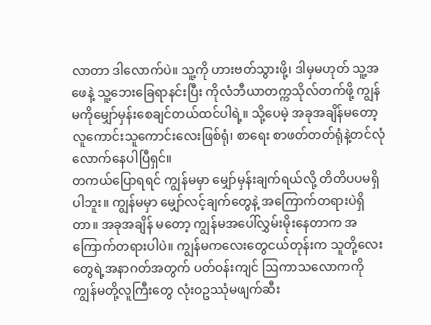လာတာ ဒါလောက်ပဲ။ သူ့ကို ဟားဗတ်သွားဖို့၊ ဒါမှမဟုတ် သူ့အဖေနဲ့ သူ့ဘေးခြေရာနင်းပြီး ကိုလံဘီယာတက္ကသိုလ်တက်ဖို့ ကျွန်မကိုမျှော်မှန်းစေချင်တယ်ထင်ပါရဲ့။ သို့ပေမဲ့ အခုအချိန်မတော့ လူကောင်းသူကောင်းလေးဖြစ်ရုံ၊ စာရေး စာဖတ်တတ်ရုံနဲ့တင်လုံ လောက်နေပါပြီရှင်။
တကယ်ပြောရရင် ကျွန်မမှာ မျှော်မှန်းချက်ရယ်လို့ တိတိပပမရှိပါဘူး။ ကျွန်မမှာ မျှော်လင့်ချက်တွေနဲ့ အကြောက်တရားပဲရှိတာ။ အခုအချိန် မတော့ ကျွန်မအပေါ်လွှမ်းမိုးနေတာက အကြောက်တရားပါပဲ။ ကျွန်မကလေးတွေငယ်တုန်းက သူတို့လေးတွေရဲ့အနာဂတ်အတွက် ပတ်ဝန်းကျင် ဩကာသလောကကို ကျွန်မတို့လူကြီးတွေ လုံးဝဥဿုံမဖျက်ဆီး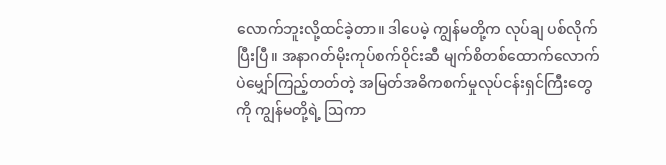လောက်ဘူးလို့ထင်ခဲ့တာ။ ဒါပေမဲ့ ကျွန်မတို့က လုပ်ချ ပစ်လိုက်ပြီးပြီ။ အနာဂတ်မိုးကုပ်စက်ဝိုင်းဆီ မျက်စိတစ်ထောက်လောက်ပဲမျှော်ကြည့်တတ်တဲ့ အမြတ်အဓိကစက်မှုလုပ်ငန်းရှင်ကြီးတွေကို ကျွန်မတို့ရဲ့ ဩကာ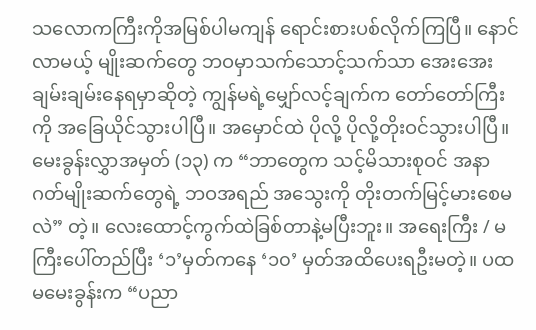သလောကကြီးကိုအမြစ်ပါမကျန် ရောင်းစားပစ်လိုက်ကြပြီ။ နောင်လာမယ့် မျိုးဆက်တွေ ဘဝမှာသက်သောင့်သက်သာ အေးအေးချမ်းချမ်းနေရမှာဆိုတဲ့ ကျွန်မရဲ့မျှော်လင့်ချက်က တော်တော်ကြီးကို အခြေယိုင်သွားပါပြီ။ အမှောင်ထဲ ပိုလို့ ပိုလို့တိုးဝင်သွားပါပြီ။
မေးခွန်းလွှာအမှတ် (၁၃) က “ဘာတွေက သင့်မိသားစုဝင် အနာဂတ်မျိုးဆက်တွေရဲ့ ဘဝအရည် အသွေးကို တိုးတက်မြင့်မားစေမလဲ” တဲ့။ လေးထောင့်ကွက်ထဲခြစ်တာနဲ့မပြီးဘူး။ အရေးကြီး / မကြီးပေါ်တည်ပြီး ‘၁’မှတ်ကနေ ‘၁၀’ မှတ်အထိပေးရဦးမတဲ့။ ပထမမေးခွန်းက “ပညာ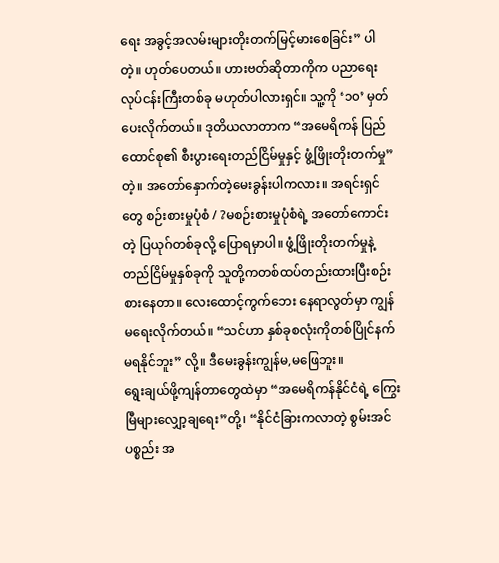ရေး အခွင့်အလမ်းများတိုးတက်မြင့်မားစေခြင်း” ပါတဲ့။ ဟုတ်ပေတယ်။ ဟားဗတ်ဆိုတာကိုက ပညာရေးလုပ်ငန်းကြီးတစ်ခု မဟုတ်ပါလားရှင်။ သူ့ကို ‘၁၀’ မှတ်ပေးလိုက်တယ်။ ဒုတိယလာတာက “အမေရိကန် ပြည်ထောင်စု၏ စီးပွားရေးတည်ငြိမ်မှုနှင့် ဖွံ့ဖြိုးတိုးတက်မှု” တဲ့။ အတော်နှောက်တဲ့မေးခွန်းပါကလား။ အရင်းရှင်တွေ စဉ်းစားမှုပုံစံ / ?မစဉ်းစားမှုပုံစံရဲ့ အတော်ကောင်းတဲ့ ပြယုဂ်တစ်ခုလို့ ပြောရမှာပါ။ ဖွံ့ဖြိုးတိုးတက်မှုနဲ့ တည်ငြိမ်မှုနှစ်ခုကို သူတို့ကတစ်ထပ်တည်းထားပြီးစဉ်းစားနေတာ။ လေးထောင့်ကွက်ဘေး နေရာလွတ်မှာ ကျွန်မရေးလိုက်တယ်။ “သင်ဟာ နှစ်ခုစလုံးကိုတစ်ပြိုင်နက်မရနိုင်ဘူး” လို့။ ဒီမေးခွန်းကျွန်မ,မဖြေဘူး။
ရွေးချယ်ဖို့ကျန်တာတွေထဲမှာ “အမေရိကန်နိုင်ငံရဲ့ ကြွေးမြီများလျှော့ချရေး”တို့၊ “နိုင်ငံခြားကလာတဲ့ စွမ်းအင်ပစ္စည်း အ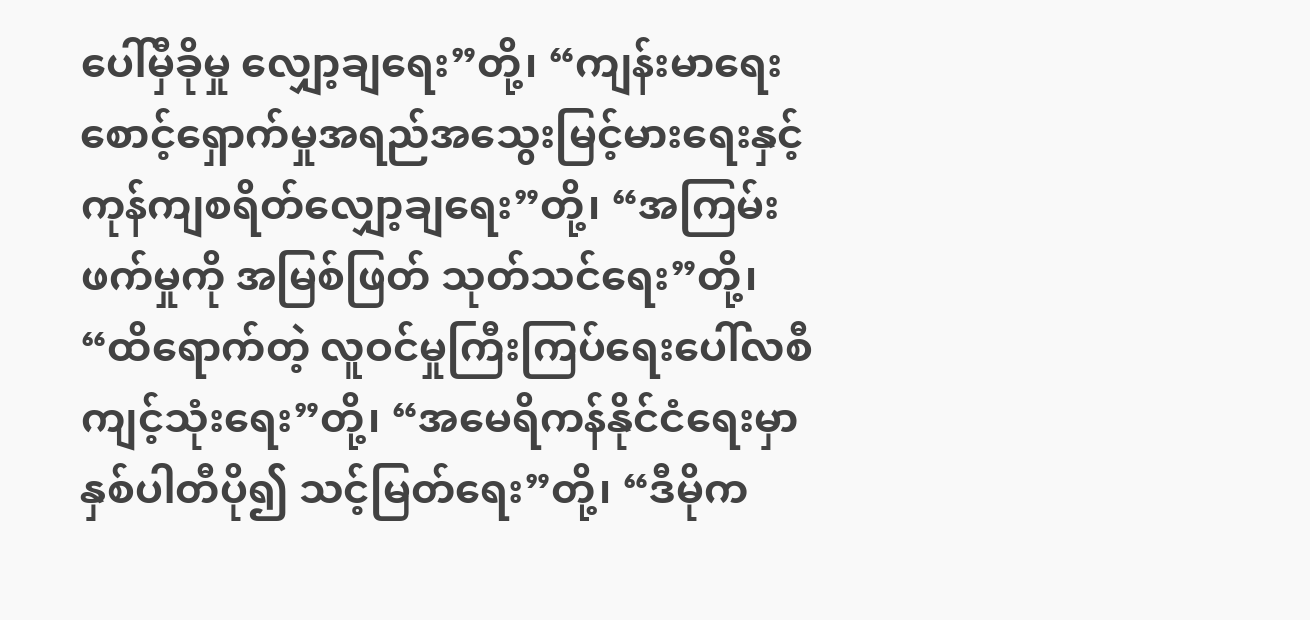ပေါ်မှီခိုမှု လျှော့ချရေး”တို့၊ “ကျန်းမာရေးစောင့်ရှောက်မှုအရည်အသွေးမြင့်မားရေးနှင့် ကုန်ကျစရိတ်လျှော့ချရေး”တို့၊ “အကြမ်းဖက်မှုကို အမြစ်ဖြတ် သုတ်သင်ရေး”တို့၊ “ထိရောက်တဲ့ လူဝင်မှုကြီးကြပ်ရေးပေါ်လစီ ကျင့်သုံးရေး”တို့၊ “အမေရိကန်နိုင်ငံရေးမှာ နှစ်ပါတီပို၍ သင့်မြတ်ရေး”တို့၊ “ဒီမိုက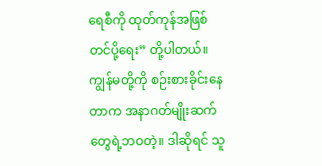ရေစီကို ထုတ်ကုန်အဖြစ်တင်ပို့ရေး” တို့ပါတယ်။
ကျွန်မတို့ကို စဉ်းစားခိုင်းနေတာက အနာဂတ်မျိုးဆက်တွေရဲ့ဘဝတဲ့။ ဒါဆိုရင် သူ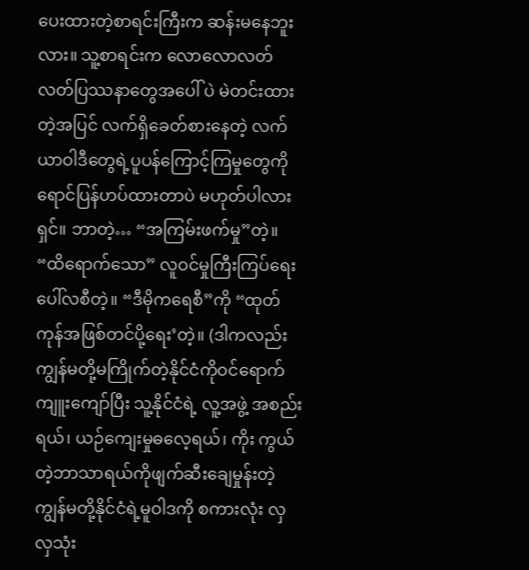ပေးထားတဲ့စာရင်းကြီးက ဆန်းမနေဘူးလား။ သူ့စာရင်းက လောလောလတ်လတ်ပြဿနာတွေအပေါ် ပဲ မဲတင်းထားတဲ့အပြင် လက်ရှိခေတ်စားနေတဲ့ လက်ယာဝါဒီတွေရဲ့ပူပန်ကြောင့်ကြမှုတွေကို ရောင်ပြန်ဟပ်ထားတာပဲ မဟုတ်ပါလားရှင်။ ဘာတဲ့… “အကြမ်းဖက်မှု”တဲ့။ “ထိရောက်သော” လူဝင်မှုကြီးကြပ်ရေး ပေါ်လစီတဲ့။ “ဒီမိုကရေစီ”ကို “ထုတ်ကုန်အဖြစ်တင်ပို့ရေး’တဲ့။ (ဒါကလည်း ကျွန်မတို့မကြိုက်တဲ့နိုင်ငံကိုဝင်ရောက်ကျူးကျော်ပြီး သူ့နိုင်ငံရဲ့ လူ့အဖွဲ့ အစည်းရယ်၊ ယဉ်ကျေးမှုဓလေ့ရယ်၊ ကိုး ကွယ်တဲ့ဘာသာရယ်ကိုဖျက်ဆီးချေမှုန်းတဲ့ ကျွန်မတို့နိုင်ငံရဲ့မူဝါဒကို စကားလုံး လှလှသုံး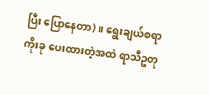ပြီး ပြောနေတာ)။ ရွေးချယ်စရာ ကိုးခု ပေးထားတဲ့အထဲ ရာသီဥတု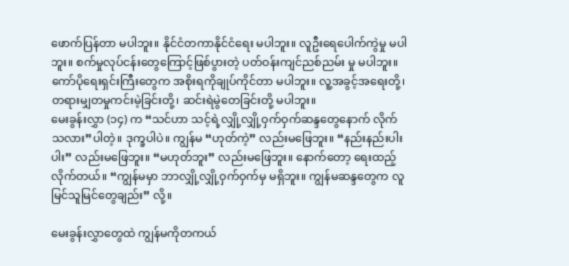ဖောက်ပြန်တာ မပါဘူး။ နိုင်ငံတကာနိုင်ငံရေး မပါဘူး။ လူဦးရေပေါက်ကွဲမှု မပါဘူး။ စက်မှုလုပ်ငန်းတွေကြောင့်ဖြစ်ပွားတဲ့ ပတ်ဝန်းကျင်ညစ်ညမ်း မှု မပါဘူး။ ကော်ပိုရေးရှင်းကြီးတွေက အစိုးရကိုချုပ်ကိုင်တာ မပါဘူး။ လူ့အခွင့်အရေးတို့၊ တရားမျှတမှုကင်းမဲ့ခြင်းတို့၊ ဆင်းရဲမွဲတေခြင်းတို့ မပါဘူး။
မေးခွန်းလွှာ (၁၄) က “သင်ဟာ သင့်ရဲ့လျှို့လျှို့ဝှက်ဝှက်ဆန္ဒတွေနောက် လိုက်သလား”ပါတဲ့။ ဒုက္ခပါပဲ။ ကျွန်မ “ဟုတ်ကဲ့” လည်းမဖြေဘူး။ “နည်းနည်းပါးပါး” လည်းမဖြေဘူး။ “မဟုတ်ဘူး” လည်းမဖြေဘူး။ နောက်တော့ ရေးထည့်လိုက်တယ်။ “ကျွန်မမှာ ဘာလျှို့လျှို့ဝှက်ဝှက်မှ မရှိဘူး။ ကျွန်မဆန္ဒတွေက လူမြင်သူမြင်တွေချည်း” လို့။

မေးခွန်းလွှာတွေထဲ ကျွန်မကိုတကယ်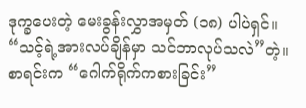ဒုက္ခပေးတဲ့ မေးခွန်းလွှာအမှတ် (၁၈) ပါပဲရှင်။ “သင့်ရဲ့အားလပ်ချိန်မှာ သင်ဘာလုပ်သလဲ”တဲ့။ စာရင်းက “ဂေါက်ရိုက်ကစားခြင်း”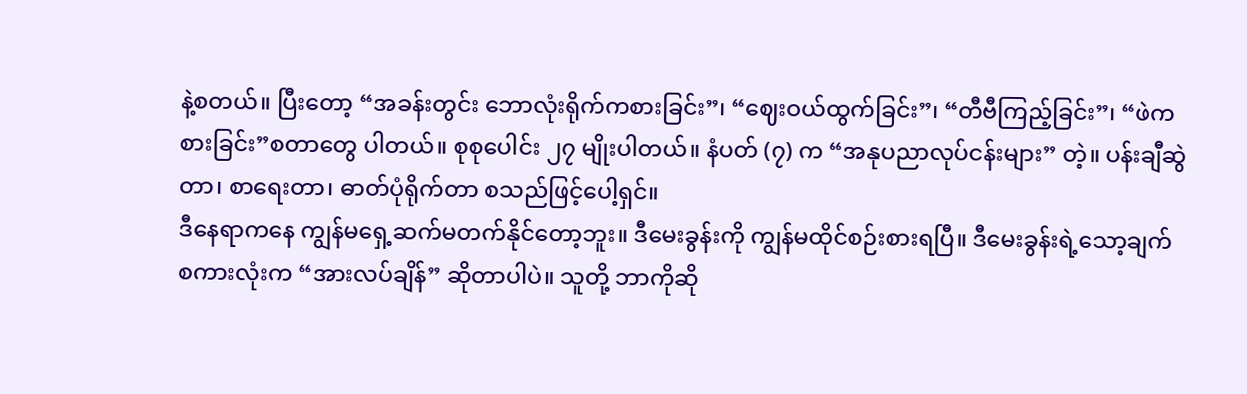နဲ့စတယ်။ ပြီးတော့ “အခန်းတွင်း ဘောလုံးရိုက်ကစားခြင်း”၊ “ဈေးဝယ်ထွက်ခြင်း”၊ “တီဗီကြည့်ခြင်း”၊ “ဖဲကစားခြင်း”စတာတွေ ပါတယ်။ စုစုပေါင်း ၂၇ မျိုးပါတယ်။ နံပတ် (၇) က “အနုပညာလုပ်ငန်းများ” တဲ့။ ပန်းချီဆွဲတာ၊ စာရေးတာ၊ ဓာတ်ပုံရိုက်တာ စသည်ဖြင့်ပေါ့ရှင်။
ဒီနေရာကနေ ကျွန်မရှေ့ဆက်မတက်နိုင်တော့ဘူး။ ဒီမေးခွန်းကို ကျွန်မထိုင်စဉ်းစားရပြီ။ ဒီမေးခွန်းရဲ့သော့ချက်စကားလုံးက “အားလပ်ချိန်” ဆိုတာပါပဲ။ သူတို့ ဘာကိုဆို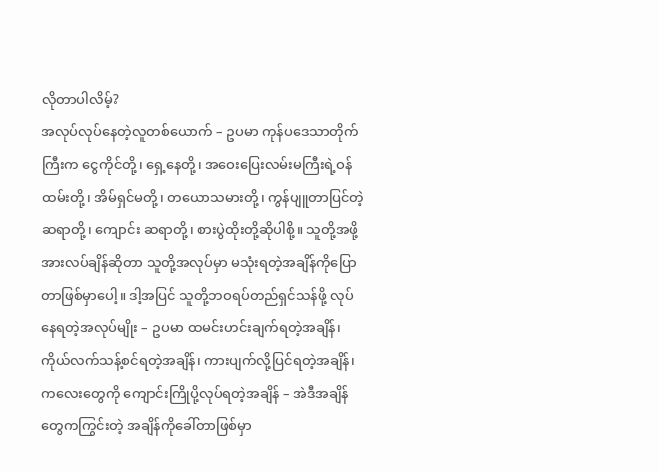လိုတာပါလိမ့်?
အလုပ်လုပ်နေတဲ့လူတစ်ယောက် – ဥပမာ ကုန်ပဒေသာတိုက်ကြီးက ငွေကိုင်တို့၊ ရှေ့နေတို့၊ အဝေးပြေးလမ်းမကြီးရဲ့ဝန်ထမ်းတို့၊ အိမ်ရှင်မတို့၊ တယောသမားတို့၊ ကွန်ပျူတာပြင်တဲ့ဆရာတို့၊ ကျောင်း ဆရာတို့၊ စားပွဲထိုးတို့ဆိုပါစို့။ သူတို့အဖို့ အားလပ်ချိန်ဆိုတာ သူတို့အလုပ်မှာ မသုံးရတဲ့အချိန်ကိုပြောတာဖြစ်မှာပေါ့။ ဒါ့အပြင် သူတို့ဘဝရပ်တည်ရှင်သန်ဖို့ လုပ်နေရတဲ့အလုပ်မျိုး – ဥပမာ ထမင်းဟင်းချက်ရတဲ့အချိန်၊ ကိုယ်လက်သန့်စင်ရတဲ့အချိန်၊ ကားပျက်လို့ပြင်ရတဲ့အချိန်၊ ကလေးတွေကို ကျောင်းကြိုပို့လုပ်ရတဲ့အချိန် – အဲဒီအချိန်တွေကကြွင်းတဲ့ အချိန်ကိုခေါ်တာဖြစ်မှာ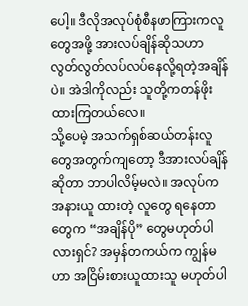ပေါ့။ ဒီလိုအလုပ်စုံစီနဖာကြားကလူတွေအဖို့ အားလပ်ချိန်ဆိုသဟာ လွတ်လွတ်လပ်လပ်နေလို့ရတဲ့အချိန်ပဲ။ အဲဒါကိုလည်း သူတို့ကတန်ဖိုးထားကြတယ်လေ။
သို့ပေမဲ့ အသက်ရှစ်ဆယ်တန်းလူတွေအတွက်ကျတော့ ဒီအားလပ်ချိန်ဆိုတာ ဘာပါလိမ့်မလဲ။ အလုပ်က အနားယူ ထားတဲ့ လူတွေ ရနေတာတွေက “အချိန်ပို” တွေမဟုတ်ပါလားရှင်? အမှန်တကယ်က ကျွန်မဟာ အငြိမ်းစားယူထားသူ မဟုတ်ပါ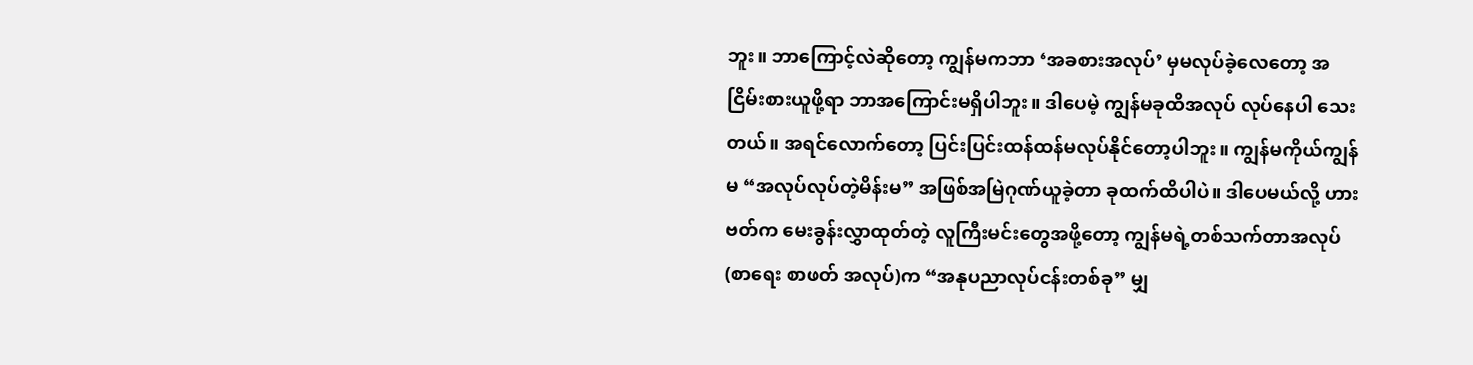ဘူး။ ဘာကြောင့်လဲဆိုတော့ ကျွန်မကဘာ ‘အခစားအလုပ်’ မှမလုပ်ခဲ့လေတော့ အငြိမ်းစားယူဖို့ရာ ဘာအကြောင်းမရှိပါဘူး။ ဒါပေမဲ့ ကျွန်မခုထိအလုပ် လုပ်နေပါ သေးတယ်။ အရင်လောက်တော့ ပြင်းပြင်းထန်ထန်မလုပ်နိုင်တော့ပါဘူး။ ကျွန်မကိုယ်ကျွန်မ “အလုပ်လုပ်တဲ့မိန်းမ” အဖြစ်အမြဲဂုဏ်ယူခဲ့တာ ခုထက်ထိပါပဲ။ ဒါပေမယ်လို့ ဟားဗတ်က မေးခွန်းလွှာထုတ်တဲ့ လူကြီးမင်းတွေအဖို့တော့ ကျွန်မရဲ့တစ်သက်တာအလုပ် (စာရေး စာဖတ် အလုပ်)က “အနုပညာလုပ်ငန်းတစ်ခု” မျှ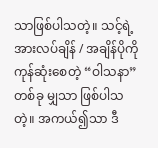သာဖြစ်ပါသတဲ့။ သင့်ရဲ့အားလပ်ချိန် / အချိန်ပိုကိုကုန်ဆုံးစေတဲ့ “ဝါသနာ” တစ်ခု မျှသာ ဖြစ်ပါသတဲ့။ အကယ်၍သာ ဒီ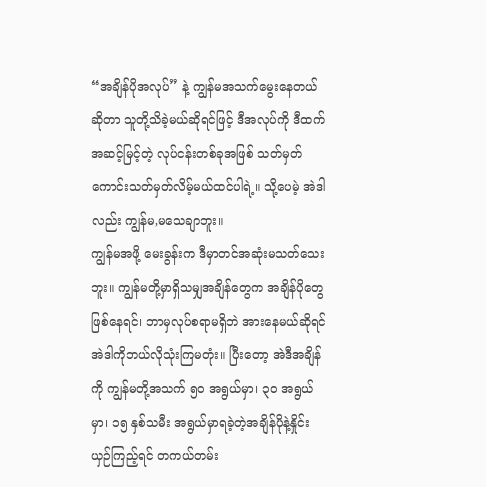“အချိန်ပိုအလုပ်” နဲ့ ကျွန်မအသက်မွေးနေတယ်ဆိုတာ သူတို့သိခဲ့မယ်ဆိုရင်ဖြင့် ဒီအလုပ်ကို ဒီထက် အဆင့်မြင့်တဲ့ လုပ်ငန်းတစ်ခုအဖြစ် သတ်မှတ်ကောင်းသတ်မှတ်လိမ့်မယ်ထင်ပါရဲ့။ သို့ပေမဲ့ အဲဒါလည်း ကျွန်မ,မသေချာဘူး။
ကျွန်မအဖို့ မေးခွန်းက ဒီမှာတင်အဆုံးမသတ်သေးဘူး။ ကျွန်မတို့မှာရှိသမျှအချိန်တွေက အချိန်ပိုတွေဖြစ်နေရင်၊ ဘာမှလုပ်စရာမရှိဘဲ အားနေမယ်ဆိုရင် အဲဒါကိုဘယ်လိုသုံးကြမတုံး။ ပြီးတော့ အဲဒီအချိန်ကို ကျွန်မတို့အသက် ၅၀ အရွယ်မှာ၊ ၃၀ အရွယ်မှာ၊ ၁၅ နှစ်သမီး အရွယ်မှာရခဲ့တဲ့အချိန်ပိုနဲ့နှိုင်းယှဉ်ကြည့်ရင် တကယ်တမ်း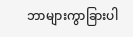ဘာများကွာခြားပါ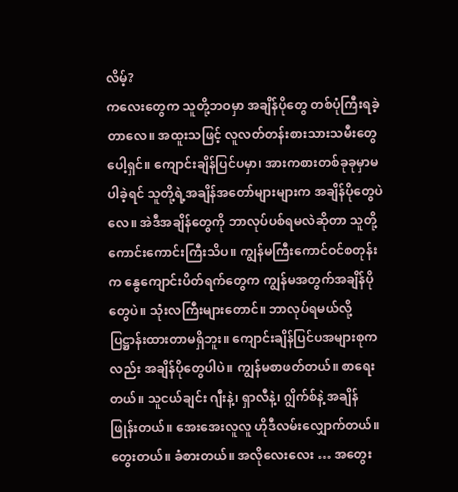လိမ့်?
ကလေးတွေက သူတို့ဘဝမှာ အချိန်ပိုတွေ တစ်ပုံကြီးရခဲ့တာလေ။ အထူးသဖြင့် လူလတ်တန်းစားသားသမီးတွေပေါ့ရှင်။ ကျောင်းချိန်ပြင်ပမှာ၊ အားကစားတစ်ခုခုမှာမပါခဲ့ရင် သူတို့ရဲ့အချိန်အတော်များများက အချိန်ပိုတွေပဲလေ။ အဲဒီအချိန်တွေကို ဘာလုပ်ပစ်ရမလဲဆိုတာ သူတို့ ကောင်းကောင်းကြီးသိပ။ ကျွန်မကြီးကောင်ဝင်စတုန်းက နွေကျောင်းပိတ်ရက်တွေက ကျွန်မအတွက်အချိန်ပိုတွေပဲ။ သုံးလကြီးများတောင်။ ဘာလုပ်ရမယ်လို့ပြဋ္ဌာန်းထားတာမရှိဘူး။ ကျောင်းချိန်ပြင်ပအများစုကလည်း အချိန်ပိုတွေပါပဲ။ ကျွန်မစာဖတ်တယ်။ စာရေးတယ်။ သူငယ်ချင်း ဂျီးနဲ့၊ ရှာလီနဲ့၊ ဂျွိက်စ်နဲ့ အချိန်ဖြုန်းတယ်။ အေးအေးလူလူ ဟိုဒီလမ်းလျှောက်တယ်။ တွေးတယ်။ ခံစားတယ်။ အလိုလေးလေး … အတွေး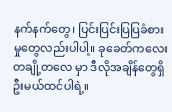နက်နက်တွေ၊ ပြင်းပြင်းပြပြခံစားမှုတွေလည်းပါပါ့။ ခုခေတ်ကလေးတချို့တလေ မှာ ဒီလိုအချိန်တွေရှိဦးမယ်ထင်ပါရဲ့။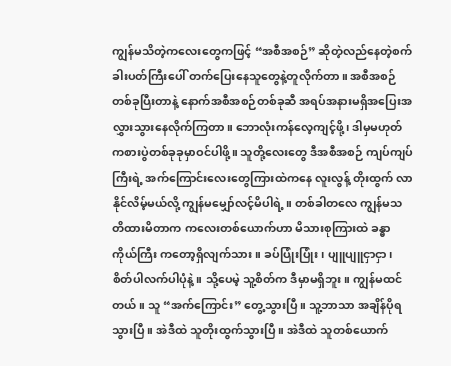ကျွန်မသိတဲ့ကလေးတွေကဖြင့် “အစီအစဉ်” ဆိုတဲ့လည်နေတဲ့စက်ခါးပတ်ကြီးပေါ် တက်ပြေးနေသူတွေနဲ့တူလိုက်တာ။ အစီအစဉ် တစ်ခုပြီးတာနဲ့ နောက်အစီအစဉ်တစ်ခုဆီ အရပ်အနားမရှိအပြေးအ လွှားသွားနေလိုက်ကြတာ။ ဘောလုံးကန်လေ့ကျင့်ဖို့၊ ဒါမှမဟုတ် ကစားပွဲတစ်ခုခုမှာဝင်ပါဖို့။ သူတို့လေးတွေ ဒီအစီအစဉ် ကျပ်ကျပ်ကြီးရဲ့ အက်ကြောင်းလေးတွေကြားထဲကနေ လူးလွန့် တိုးထွက် လာနိုင်လိမ့်မယ်လို့ ကျွန်မမျှော်လင့်မိပါရဲ့။ တစ်ခါတလေ ကျွန်မသတိထားမိတာက ကလေးတစ်ယောက်ဟာ မိသားစုကြားထဲ ခန္ဓာကိုယ်ကြီး ကတော့ရှိလျက်သား။ ခပ်ပြုံးပြုံး၊ ပျူပျူငှာငှာ၊ စိတ်ပါလက်ပါပုံနဲ့။ သို့ပေမဲ့ သူ့စိတ်က ဒီမှာမရှိဘူး။ ကျွန်မထင်တယ်။ သူ “အက်ကြောင်း” တွေ့သွားပြီ။ သူ့ဘာသာ အချိန်ပိုရသွားပြီ။ အဲဒီထဲ သူတိုးထွက်သွားပြီ။ အဲဒီထဲ သူတစ်ယောက်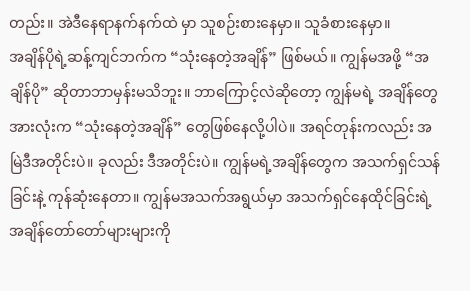တည်း။ အဲဒီနေရာနက်နက်ထဲ မှာ သူစဉ်းစားနေမှာ။ သူခံစားနေမှာ။
အချိန်ပိုရဲ့ဆန့်ကျင်ဘက်က “သုံးနေတဲ့အချိန်” ဖြစ်မယ်။ ကျွန်မအဖို့ “အချိန်ပို” ဆိုတာဘာမှန်းမသိဘူး။ ဘာကြောင့်လဲဆိုတော့ ကျွန်မရဲ့ အချိန်တွေအားလုံးက “သုံးနေတဲ့အချိန်” တွေဖြစ်နေလို့ပါပဲ။ အရင်တုန်းကလည်း အမြဲဒီအတိုင်းပဲ။ ခုလည်း ဒီအတိုင်းပဲ။ ကျွန်မရဲ့အချိန်တွေက အသက်ရှင်သန်ခြင်းနဲ့ ကုန်ဆုံးနေတာ။ ကျွန်မအသက်အရွယ်မှာ အသက်ရှင်နေထိုင်ခြင်းရဲ့အချိန်တော်တော်များများကို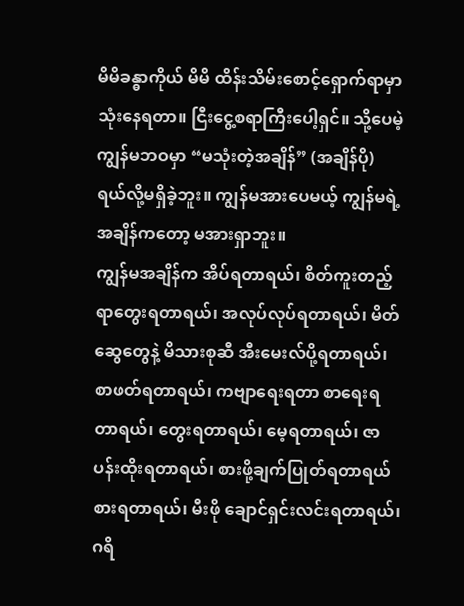မိမိခန္ဓာကိုယ် မိမိ ထိန်းသိမ်းစောင့်ရှောက်ရာမှာ သုံးနေရတာ။ ငြီးငွေ့စရာကြီးပေါ့ရှင်။ သို့ပေမဲ့ ကျွန်မဘဝမှာ “မသုံးတဲ့အချိန်” (အချိန်ပို) ရယ်လို့မရှိခဲ့ဘူး။ ကျွန်မအားပေမယ့် ကျွန်မရဲ့အချိန်ကတော့ မအားရှာဘူး။
ကျွန်မအချိန်က အိပ်ရတာရယ်၊ စိတ်ကူးတည့်ရာတွေးရတာရယ်၊ အလုပ်လုပ်ရတာရယ်၊ မိတ်ဆွေတွေနဲ့ မိသားစုဆီ အီးမေးလ်ပို့ရတာရယ်၊ စာဖတ်ရတာရယ်၊ ကဗျာရေးရတာ စာရေးရတာရယ်၊ တွေးရတာရယ်၊ မေ့ရတာရယ်၊ ဇာပန်းထိုးရတာရယ်၊ စားဖို့ချက်ပြုတ်ရတာရယ် စားရတာရယ်၊ မီးဖို ချောင်ရှင်းလင်းရတာရယ်၊ ဂရိ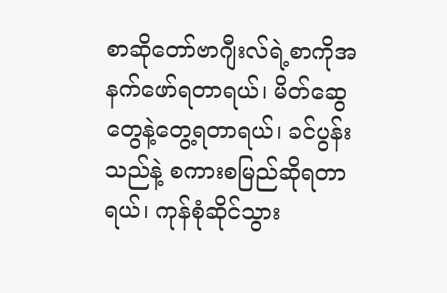စာဆိုတော်ဗာဂျီးလ်ရဲ့စာကိုအနက်ဖော်ရတာရယ်၊ မိတ်ဆွေတွေနဲ့တွေ့ရတာရယ်၊ ခင်ပွန်းသည်နဲ့ စကားစမြည်ဆိုရတာရယ်၊ ကုန်စုံဆိုင်သွား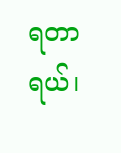ရတာရယ်၊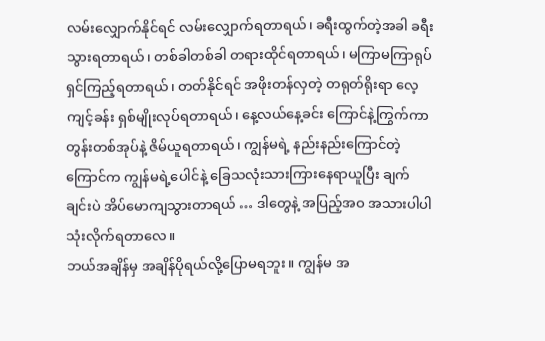လမ်းလျှောက်နိုင်ရင် လမ်းလျှောက်ရတာရယ်၊ ခရီးထွက်တဲ့အခါ ခရီးသွားရတာရယ်၊ တစ်ခါတစ်ခါ တရားထိုင်ရတာရယ်၊ မကြာမကြာရုပ်ရှင်ကြည့်ရတာရယ်၊ တတ်နိုင်ရင် အဖိုးတန်လှတဲ့ တရုတ်ရိုးရာ လေ့ကျင့်ခန်း ရှစ်မျိုးလုပ်ရတာရယ်၊ နေ့လယ်နေ့ခင်း ကြောင်နဲ့ကြွက်ကာတွန်းတစ်အုပ်နဲ့ ဇိမ်ယူရတာရယ်၊ ကျွန်မရဲ့ နည်းနည်းကြောင်တဲ့ ကြောင်က ကျွန်မရဲ့ပေါင်နဲ့ ခြေသလုံးသားကြားနေရာယူပြီး ချက်ချင်းပဲ အိပ်မောကျသွားတာရယ် … ဒါတွေနဲ့ အပြည့်အဝ အသားပါပါ သုံးလိုက်ရတာလေ။
ဘယ်အချိန်မှ အချိန်ပိုရယ်လို့ပြောမရဘူး။ ကျွန်မ အ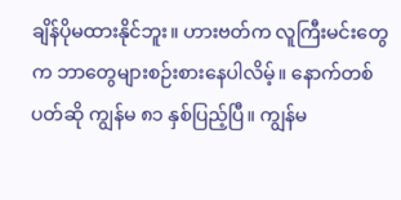ချိန်ပိုမထားနိုင်ဘူး။ ဟားဗတ်က လူကြီးမင်းတွေက ဘာတွေများစဉ်းစားနေပါလိမ့်။ နောက်တစ်ပတ်ဆို ကျွန်မ ၈၁ နှစ်ပြည့်ပြီ။ ကျွန်မ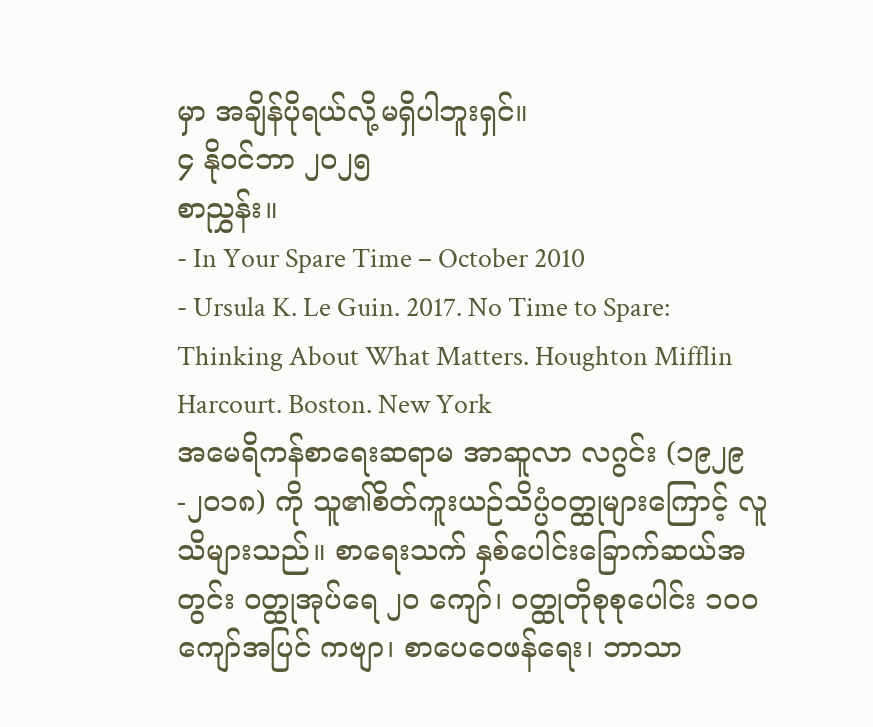မှာ အချိန်ပိုရယ်လို့မရှိပါဘူးရှင်။
၄ နိုဝင်ဘာ ၂၀၂၅
စာညွှန်း။
- In Your Spare Time – October 2010
- Ursula K. Le Guin. 2017. No Time to Spare: Thinking About What Matters. Houghton Mifflin Harcourt. Boston. New York
အမေရိကန်စာရေးဆရာမ အာဆူလာ လဂွင်း (၁၉၂၉-၂၀၁၈) ကို သူ၏စိတ်ကူးယဉ်သိပ္ပံဝတ္ထုများကြောင့် လူသိများသည်။ စာရေးသက် နှစ်ပေါင်းခြောက်ဆယ်အတွင်း ဝတ္ထုအုပ်ရေ ၂၀ ကျော်၊ ဝတ္ထုတိုစုစုပေါင်း ၁၀၀ ကျော်အပြင် ကဗျာ၊ စာပေဝေဖန်ရေး၊ ဘာသာ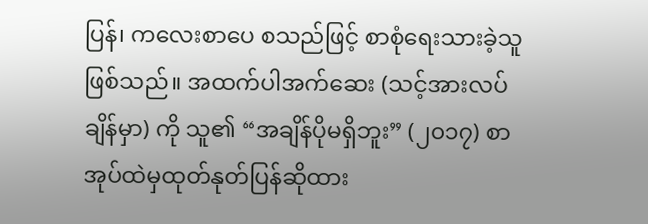ပြန်၊ ကလေးစာပေ စသည်ဖြင့် စာစုံရေးသားခဲ့သူဖြစ်သည်။ အထက်ပါအက်ဆေး (သင့်အားလပ်ချိန်မှာ) ကို သူ၏ “အချိန်ပိုမရှိဘူး” (၂၀၁၇) စာအုပ်ထဲမှထုတ်နုတ်ပြန်ဆိုထား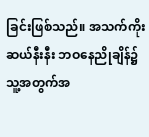ခြင်းဖြစ်သည်။ အသက်ကိုးဆယ်နီးနီး ဘဝနေညိုချိန်၌ သူ့အတွက်အ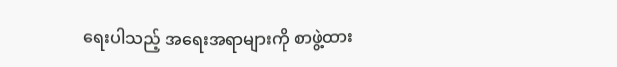ရေးပါသည့် အရေးအရာများကို စာဖွဲ့ထား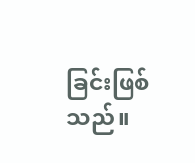ခြင်းဖြစ်သည်။